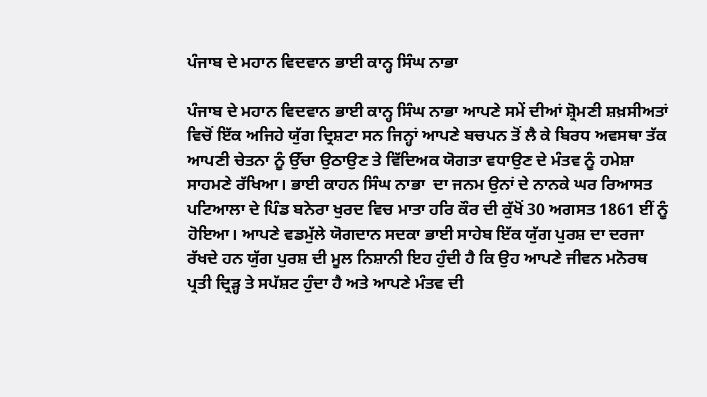ਪੰਜਾਬ ਦੇ ਮਹਾਨ ਵਿਦਵਾਨ ਭਾਈ ਕਾਨ੍ਹ ਸਿੰਘ ਨਾਭਾ

ਪੰਜਾਬ ਦੇ ਮਹਾਨ ਵਿਦਵਾਨ ਭਾਈ ਕਾਨ੍ਹ ਸਿੰਘ ਨਾਭਾ ਆਪਣੇ ਸਮੇਂ ਦੀਆਂ ਸ਼੍ਰੋਮਣੀ ਸ਼ਖ਼ਸੀਅਤਾਂ ਵਿਚੋਂ ਇੱਕ ਅਜਿਹੇ ਯੁੱਗ ਦ੍ਰਿਸ਼ਟਾ ਸਨ ਜਿਨ੍ਹਾਂ ਆਪਣੇ ਬਚਪਨ ਤੋਂ ਲੈ ਕੇ ਬਿਰਧ ਅਵਸਥਾ ਤੱਕ ਆਪਣੀ ਚੇਤਨਾ ਨੂੰ ਉੱਚਾ ਉਠਾਉਣ ਤੇ ਵਿੱਦਿਅਕ ਯੋਗਤਾ ਵਧਾਉਣ ਦੇ ਮੰਤਵ ਨੂੰ ਹਮੇਸ਼ਾ ਸਾਹਮਣੇ ਰੱਖਿਆ। ਭਾਈ ਕਾਹਨ ਸਿੰਘ ਨਾਭਾ  ਦਾ ਜਨਮ ਉਨਾਂ ਦੇ ਨਾਨਕੇ ਘਰ ਰਿਆਸਤ ਪਟਿਆਲਾ ਦੇ ਪਿੰਡ ਬਨੇਰਾ ਖੁਰਦ ਵਿਚ ਮਾਤਾ ਹਰਿ ਕੌਰ ਦੀ ਕੁੱਖੋਂ 30 ਅਗਸਤ 1861 ਈਂ ਨੂੰ ਹੋਇਆ। ਆਪਣੇ ਵਡਮੁੱਲੇ ਯੋਗਦਾਨ ਸਦਕਾ ਭਾਈ ਸਾਹੇਬ ਇੱਕ ਯੁੱਗ ਪੁਰਸ਼ ਦਾ ਦਰਜਾ ਰੱਖਦੇ ਹਨ ਯੁੱਗ ਪੁਰਸ਼ ਦੀ ਮੂਲ ਨਿਸ਼ਾਨੀ ਇਹ ਹੁੰਦੀ ਹੈ ਕਿ ਉਹ ਆਪਣੇ ਜੀਵਨ ਮਨੋਰਥ ਪ੍ਰਤੀ ਦ੍ਰਿੜ੍ਹ ਤੇ ਸਪੱਸ਼ਟ ਹੁੰਦਾ ਹੈ ਅਤੇ ਆਪਣੇ ਮੰਤਵ ਦੀ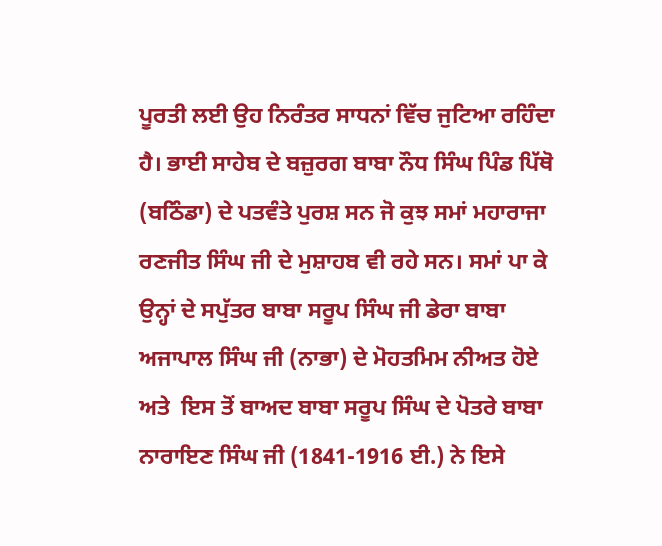ਪੂਰਤੀ ਲਈ ਉਹ ਨਿਰੰਤਰ ਸਾਧਨਾਂ ਵਿੱਚ ਜੁਟਿਆ ਰਹਿੰਦਾ ਹੈ। ਭਾਈ ਸਾਹੇਬ ਦੇ ਬਜ਼ੁਰਗ ਬਾਬਾ ਨੌਧ ਸਿੰਘ ਪਿੰਡ ਪਿੱਥੋ (ਬਠਿੰਡਾ) ਦੇ ਪਤਵੰਤੇ ਪੁਰਸ਼ ਸਨ ਜੋ ਕੁਝ ਸਮਾਂ ਮਹਾਰਾਜਾ ਰਣਜੀਤ ਸਿੰਘ ਜੀ ਦੇ ਮੁਸ਼ਾਹਬ ਵੀ ਰਹੇ ਸਨ। ਸਮਾਂ ਪਾ ਕੇ ਉਨ੍ਹਾਂ ਦੇ ਸਪੁੱਤਰ ਬਾਬਾ ਸਰੂਪ ਸਿੰਘ ਜੀ ਡੇਰਾ ਬਾਬਾ ਅਜਾਪਾਲ ਸਿੰਘ ਜੀ (ਨਾਭਾ) ਦੇ ਮੋਹਤਮਿਮ ਨੀਅਤ ਹੋਏ ਅਤੇ  ਇਸ ਤੋਂ ਬਾਅਦ ਬਾਬਾ ਸਰੂਪ ਸਿੰਘ ਦੇ ਪੋਤਰੇ ਬਾਬਾ ਨਾਰਾਇਣ ਸਿੰਘ ਜੀ (1841-1916 ਈ.) ਨੇ ਇਸੇ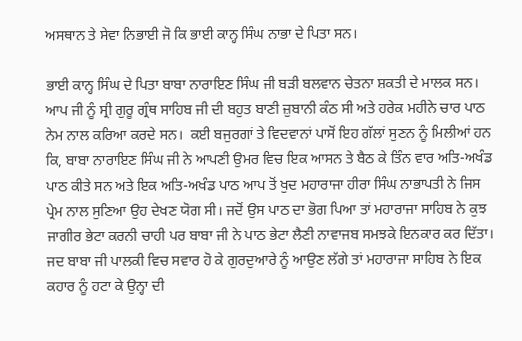ਅਸਥਾਨ ਤੇ ਸੇਵਾ ਨਿਭਾਈ ਜੋ ਕਿ ਭਾਈ ਕਾਨ੍ਹ ਸਿੰਘ ਨਾਭਾ ਦੇ ਪਿਤਾ ਸਨ।

ਭਾਈ ਕਾਨ੍ਹ ਸਿੰਘ ਦੇ ਪਿਤਾ ਬਾਬਾ ਨਾਰਾਇਣ ਸਿੰਘ ਜੀ ਬੜੀ ਬਲਵਾਨ ਚੇਤਨਾ ਸ਼ਕਤੀ ਦੇ ਮਾਲਕ ਸਨ। ਆਪ ਜੀ ਨੂੰ ਸ੍ਰੀ ਗੁਰੂ ਗ੍ਰੰਥ ਸਾਹਿਬ ਜੀ ਦੀ ਬਹੁਤ ਬਾਣੀ ਜ਼ੁਬਾਨੀ ਕੰਠ ਸੀ ਅਤੇ ਹਰੇਕ ਮਹੀਨੇ ਚਾਰ ਪਾਠ ਨੇਮ ਨਾਲ ਕਰਿਆ ਕਰਦੇ ਸਨ।  ਕਈ ਬਜੁਰਗਾਂ ਤੇ ਵਿਦਵਾਨਾਂ ਪਾਸੋਂ ਇਹ ਗੱਲਾਂ ਸੁਣਨ ਨੂੰ ਮਿਲੀਆਂ ਹਨ ਕਿ, ਬਾਬਾ ਨਾਰਾਇਣ ਸਿੰਘ ਜੀ ਨੇ ਆਪਣੀ ਉਮਰ ਵਿਚ ਇਕ ਆਸਨ ਤੇ ਬੈਠ ਕੇ ਤਿੰਨ ਵਾਰ ਅਤਿ-ਅਖੰਡ ਪਾਠ ਕੀਤੇ ਸਨ ਅਤੇ ਇਕ ਅਤਿ-ਅਖੰਡ ਪਾਠ ਆਪ ਤੋਂ ਖੁਦ ਮਹਾਰਾਜਾ ਹੀਰਾ ਸਿੰਘ ਨਾਭਾਪਤੀ ਨੇ ਜਿਸ ਪ੍ਰੇਮ ਨਾਲ ਸੁਣਿਆ ਉਹ ਦੇਖਣ ਯੋਗ ਸੀ। ਜਦੋਂ ਉਸ ਪਾਠ ਦਾ ਭੋਗ ਪਿਆ ਤਾਂ ਮਹਾਰਾਜਾ ਸਾਹਿਬ ਨੇ ਕੁਝ ਜਾਗੀਰ ਭੇਟਾ ਕਰਨੀ ਚਾਹੀ ਪਰ ਬਾਬਾ ਜੀ ਨੇ ਪਾਠ ਭੇਟਾ ਲੈਣੀ ਨਾਵਾਜਬ ਸਮਝਕੇ ਇਨਕਾਰ ਕਰ ਦਿੱਤਾ। ਜਦ ਬਾਬਾ ਜੀ ਪਾਲਕੀ ਵਿਚ ਸਵਾਰ ਹੋ ਕੇ ਗੁਰਦੁਆਰੇ ਨੂੰ ਆਉਣ ਲੱਗੇ ਤਾਂ ਮਹਾਰਾਜਾ ਸਾਹਿਬ ਨੇ ਇਕ ਕਹਾਰ ਨੂੰ ਹਟਾ ਕੇ ਉਨ੍ਹਾ ਦੀ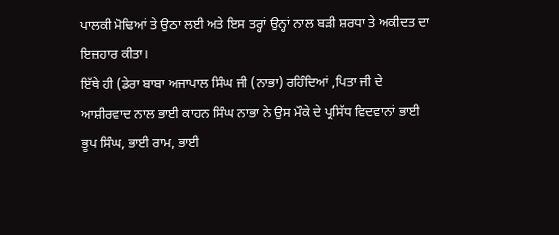ਪਾਲਕੀ ਮੋਢਿਆਂ ਤੇ ਉਠਾ ਲਈ ਅਤੇ ਇਸ ਤਰ੍ਹਾਂ ਉਨ੍ਹਾਂ ਨਾਲ ਬੜੀ ਸ਼ਰਧਾ ਤੇ ਅਕੀਦਤ ਦਾ ਇਜ਼ਹਾਰ ਕੀਤਾ।
ਇੱਥੇ ਹੀ (ਡੇਰਾ ਬਾਬਾ ਅਜਾਪਾਲ ਸਿੰਘ ਜੀ (ਨਾਭਾ) ਰਹਿੰਦਿਆਂ ,ਪਿਤਾ ਜੀ ਦੇ ਆਸ਼ੀਰਵਾਦ ਨਾਲ ਭਾਈ ਕਾਹਨ ਸਿੰਘ ਨਾਭਾ ਨੇ ਉਸ ਮੌਕੇ ਦੇ ਪ੍ਰਸਿੱਧ ਵਿਦਵਾਨਾਂ ਭਾਈ ਭੂਪ ਸਿੰਘ, ਭਾਈ ਰਾਮ, ਭਾਈ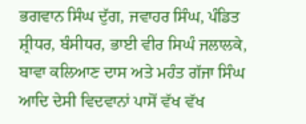ਭਗਵਾਨ ਸਿੰਘ ਦੁੱਗ, ਜਵਾਹਰ ਸਿੰਘ, ਪੰਡਿਤ ਸ਼੍ਰੀਧਰ, ਬੰਸੀਧਰ, ਭਾਈ ਵੀਰ ਸਿਘੰ ਜਲਾਲਕੇ, ਬਾਵਾ ਕਲਿਆਣ ਦਾਸ ਅਤੇ ਮਹੰਤ ਗੱਜਾ ਸਿੰਘ ਆਦਿ ਦੇਸੀ ਵਿਦਵਾਨਾਂ ਪਾਸੋਂ ਵੱਖ ਵੱਖ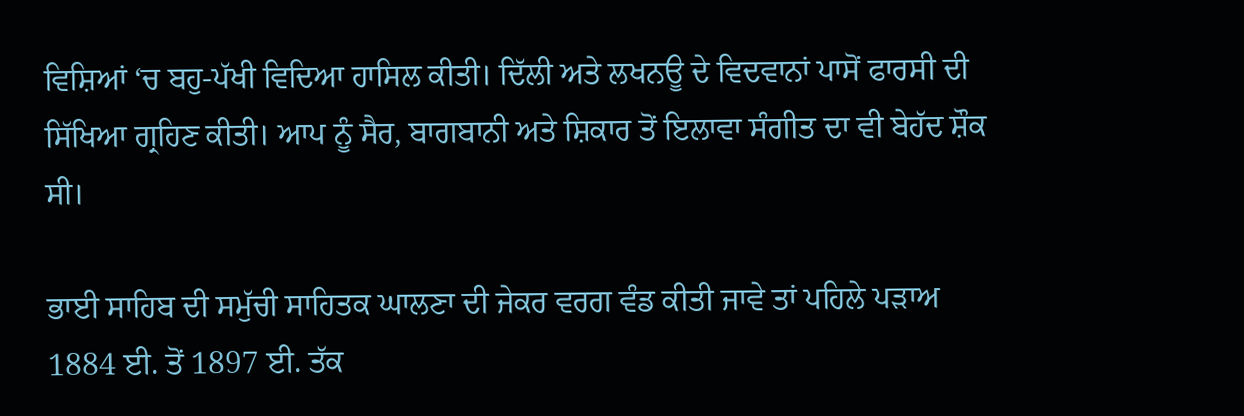ਵਿਸ਼ਿਆਂ ‘ਚ ਬਹੁ-ਪੱਖੀ ਵਿਦਿਆ ਹਾਸਿਲ ਕੀਤੀ। ਦਿੱਲੀ ਅਤੇ ਲਖਨਊ ਦੇ ਵਿਦਵਾਨਾਂ ਪਾਸੋਂ ਫਾਰਸੀ ਦੀ ਸਿੱਖਿਆ ਗ੍ਰਹਿਣ ਕੀਤੀ। ਆਪ ਨੂੰ ਸੈਰ, ਬਾਗਬਾਨੀ ਅਤੇ ਸ਼ਿਕਾਰ ਤੋਂ ਇਲਾਵਾ ਸੰਗੀਤ ਦਾ ਵੀ ਬੇਹੱਦ ਸ਼ੌਕ ਸੀ।

ਭਾਈ ਸਾਹਿਬ ਦੀ ਸਮੁੱਚੀ ਸਾਹਿਤਕ ਘਾਲਣਾ ਦੀ ਜੇਕਰ ਵਰਗ ਵੰਡ ਕੀਤੀ ਜਾਵੇ ਤਾਂ ਪਹਿਲੇ ਪੜਾਅ 1884 ਈ. ਤੋਂ 1897 ਈ. ਤੱਕ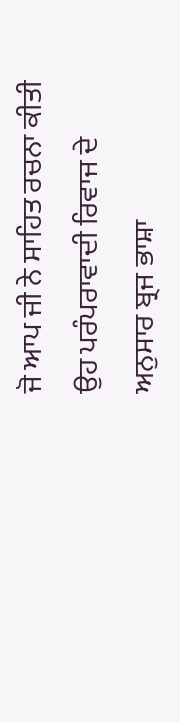ਜੋ ਆਪ ਜੀ ਨੇ ਸਾਹਿਤ ਰਚਨਾ ਕੀਤੀ ਉਹ ਪਰੰਪਰਾਵਾਦੀ ਰਿਵਾਜ ਦੇ ਅਨੁਸਾਰ ਬ੍ਰਜ ਭਾਸ਼ਾ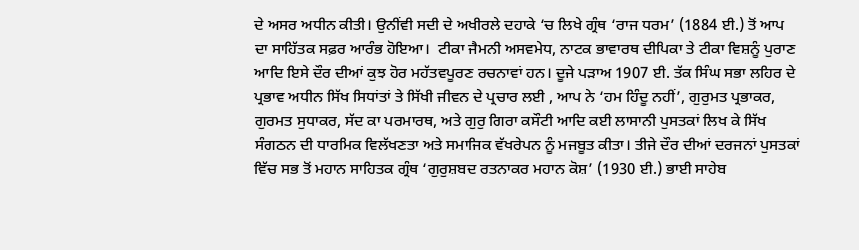ਦੇ ਅਸਰ ਅਧੀਨ ਕੀਤੀ। ਉਨੀਂਵੀ ਸਦੀ ਦੇ ਅਖੀਰਲੇ ਦਹਾਕੇ ‘ਚ ਲਿਖੇ ਗ੍ਰੰਥ ‘ਰਾਜ ਧਰਮ’ (1884 ਈ.) ਤੋਂ ਆਪ ਦਾ ਸਾਹਿੱਤਕ ਸਫ਼ਰ ਆਰੰਭ ਹੋਇਆ।  ਟੀਕਾ ਜੈਮਨੀ ਅਸਵਮੇਧ, ਨਾਟਕ ਭਾਵਾਰਥ ਦੀਪਿਕਾ ਤੇ ਟੀਕਾ ਵਿਸ਼ਨੂੰ ਪੁਰਾਣ ਆਦਿ ਇਸੇ ਦੌਰ ਦੀਆਂ ਕੁਝ ਹੋਰ ਮਹੱਤਵਪੂਰਣ ਰਚਨਾਵਾਂ ਹਨ। ਦੂਜੇ ਪੜਾਅ 1907 ਈ. ਤੱਕ ਸਿੰਘ ਸਭਾ ਲਹਿਰ ਦੇ ਪ੍ਰਭਾਵ ਅਧੀਨ ਸਿੱਖ ਸਿਧਾਂਤਾਂ ਤੇ ਸਿੱਖੀ ਜੀਵਨ ਦੇ ਪ੍ਰਚਾਰ ਲਈ , ਆਪ ਨੇ ‘ਹਮ ਹਿੰਦੂ ਨਹੀਂ’, ਗੁਰੁਮਤ ਪ੍ਰਭਾਕਰ, ਗੁਰਮਤ ਸੁਧਾਕਰ, ਸੱਦ ਕਾ ਪਰਮਾਰਥ, ਅਤੇ ਗੁਰੁ ਗਿਰਾ ਕਸੌਟੀ ਆਦਿ ਕਈ ਲਾਸਾਨੀ ਪੁਸਤਕਾਂ ਲਿਖ ਕੇ ਸਿੱਖ ਸੰਗਠਨ ਦੀ ਧਾਰਮਿਕ ਵਿਲੱਖਣਤਾ ਅਤੇ ਸਮਾਜਿਕ ਵੱਖਰੇਪਨ ਨੂੰ ਮਜਬੂਤ ਕੀਤਾ। ਤੀਜੇ ਦੌਰ ਦੀਆਂ ਦਰਜਨਾਂ ਪੁਸਤਕਾਂ ਵਿੱਚ ਸਭ ਤੋਂ ਮਹਾਨ ਸਾਹਿਤਕ ਗ੍ਰੰਥ ‘ਗੁਰੁਸ਼ਬਦ ਰਤਨਾਕਰ ਮਹਾਨ ਕੋਸ਼’ (1930 ਈ.) ਭਾਈ ਸਾਹੇਬ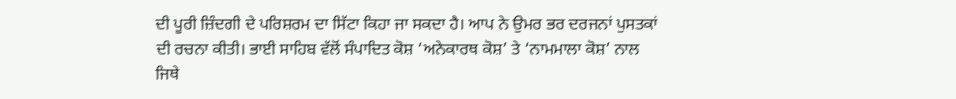ਦੀ ਪੂਰੀ ਜ਼ਿੰਦਗੀ ਦੇ ਪਰਿਸ਼ਰਮ ਦਾ ਸਿੱਟਾ ਕਿਹਾ ਜਾ ਸਕਦਾ ਹੈ। ਆਪ ਨੇ ਉਮਰ ਭਰ ਦਰਜਨਾਂ ਪੁਸਤਕਾਂ ਦੀ ਰਚਨਾ ਕੀਤੀ। ਭਾਈ ਸਾਹਿਬ ਵੱਲੋਂ ਸੰਪਾਦਿਤ ਕੋਸ਼ ‘ਅਨੇਕਾਰਥ ਕੋਸ਼’ ਤੇ ‘ਨਾਮਮਾਲਾ ਕੋਸ਼’ ਨਾਲ ਜਿਥੇ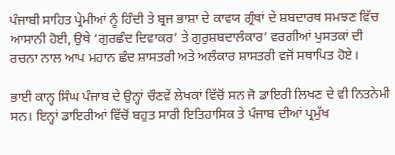ਪੰਜਾਬੀ ਸਾਹਿਤ ਪ੍ਰੇਮੀਆਂ ਨੂੰ ਹਿੰਦੀ ਤੇ ਬ੍ਰਜ ਭਾਸ਼ਾ ਦੇ ਕਾਵਯ ਗ੍ਰੰਥਾਂ ਦੇ ਸ਼ਬਦਾਰਥ ਸਮਝਣ ਵਿੱਚ ਆਸਾਨੀ ਹੋਈ, ਉਥੇ ‘ਗੁਰਛੰਦ ਦਿਵਾਕਰ’ ਤੇ ਗੁਰੁਸ਼ਬਦਾਲੰਕਾਰ’ ਵਰਗੀਆਂ ਪੁਸਤਕਾਂ ਦੀ ਰਚਨਾ ਨਾਲ ਆਪ ਮਹਾਨ ਛੰਦ ਸ਼ਾਸਤਰੀ ਅਤੇ ਅਲੰਕਾਰ ਸ਼ਾਸਤਰੀ ਵਜੋਂ ਸਥਾਪਿਤ ਹੋਏ।

ਭਾਈ ਕਾਨ੍ਹ ਸਿੰਘ ਪੰਜਾਬ ਦੇ ਉਨ੍ਹਾਂ ਚੌਣਵੇਂ ਲੇਖਕਾਂ ਵਿੱਚੋਂ ਸਨ ਜੋ ਡਾਇਰੀ ਲਿਖਣ ਦੇ ਵੀ ਨਿਤਨੇਮੀ ਸਨ। ਇਨ੍ਹਾਂ ਡਾਇਰੀਆਂ ਵਿੱਚੋਂ ਬਹੁਤ ਸਾਰੀ ਇਤਿਹਾਸਿਕ ਤੇ ਪੰਜਾਬ ਦੀਆਂ ਪ੍ਰਮੁੱਖ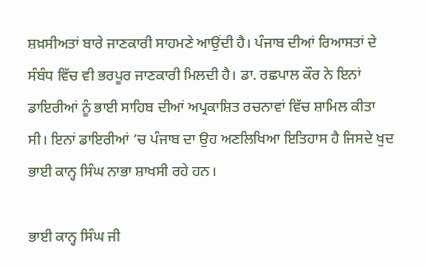ਸ਼ਖ਼ਸੀਅਤਾਂ ਬਾਰੇ ਜਾਣਕਾਰੀ ਸਾਹਮਣੇ ਆਉਂਦੀ ਹੈ। ਪੰਜਾਬ ਦੀਆਂ ਰਿਆਸਤਾਂ ਦੇ ਸੰਬੰਧ ਵਿੱਚ ਵੀ ਭਰਪੂਰ ਜਾਣਕਾਰੀ ਮਿਲਦੀ ਹੈ। ਡਾ. ਰਛਪਾਲ ਕੌਰ ਨੇ ਇਨਾਂ ਡਾਇਰੀਆਂ ਨੂੰ ਭਾਈ ਸਾਹਿਬ ਦੀਆਂ ਅਪ੍ਰਕਾਸ਼ਿਤ ਰਚਨਾਵਾਂ ਵਿੱਚ ਸ਼ਾਮਿਲ ਕੀਤਾ ਸੀ। ਇਨਾਂ ਡਾਇਰੀਆਂ ’ਚ ਪੰਜਾਬ ਦਾ ਉਹ ਅਣਲਿਖਿਆ ਇਤਿਹਾਸ ਹੈ ਜਿਸਦੇ ਖੁਦ ਭਾਈ ਕਾਨ੍ਹ ਸਿੰਘ ਨਾਭਾ ਸ਼ਾਖਸੀ ਰਹੇ ਹਨ।

ਭਾਈ ਕਾਨ੍ਹ ਸਿੰਘ ਜੀ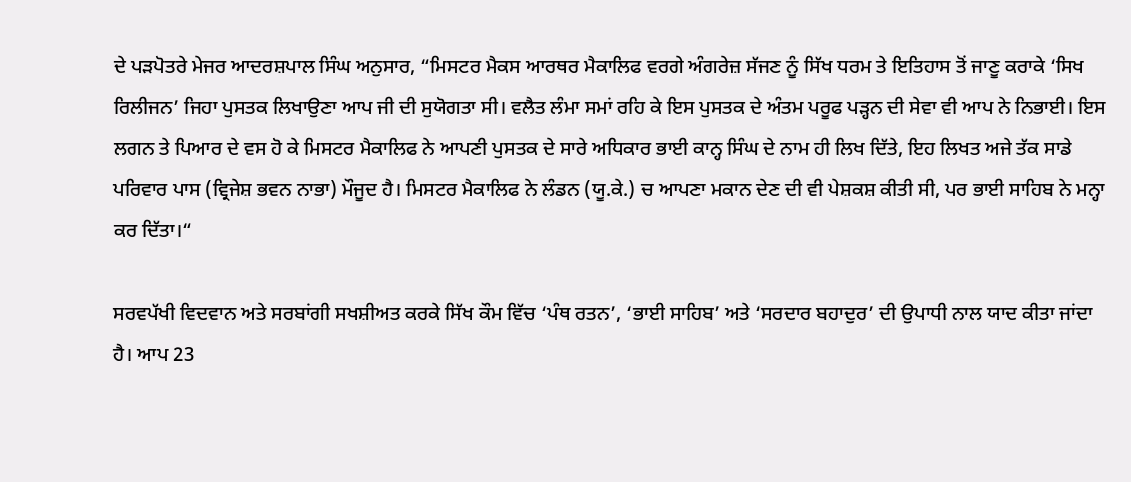ਦੇ ਪੜਪੋਤਰੇ ਮੇਜਰ ਆਦਰਸ਼ਪਾਲ ਸਿੰਘ ਅਨੁਸਾਰ, “ਮਿਸਟਰ ਮੈਕਸ ਆਰਥਰ ਮੈਕਾਲਿਫ ਵਰਗੇ ਅੰਗਰੇਜ਼ ਸੱਜਣ ਨੂੰ ਸਿੱਖ ਧਰਮ ਤੇ ਇਤਿਹਾਸ ਤੋਂ ਜਾਣੂ ਕਰਾਕੇ ‘ਸਿਖ ਰਿਲੀਜਨ’ ਜਿਹਾ ਪੁਸਤਕ ਲਿਖਾਉਣਾ ਆਪ ਜੀ ਦੀ ਸੁਯੋਗਤਾ ਸੀ। ਵਲੈਤ ਲੰਮਾ ਸਮਾਂ ਰਹਿ ਕੇ ਇਸ ਪੁਸਤਕ ਦੇ ਅੰਤਮ ਪਰੂਫ ਪੜ੍ਹਨ ਦੀ ਸੇਵਾ ਵੀ ਆਪ ਨੇ ਨਿਭਾਈ। ਇਸ ਲਗਨ ਤੇ ਪਿਆਰ ਦੇ ਵਸ ਹੋ ਕੇ ਮਿਸਟਰ ਮੈਕਾਲਿਫ ਨੇ ਆਪਣੀ ਪੁਸਤਕ ਦੇ ਸਾਰੇ ਅਧਿਕਾਰ ਭਾਈ ਕਾਨ੍ਹ ਸਿੰਘ ਦੇ ਨਾਮ ਹੀ ਲਿਖ ਦਿੱਤੇ, ਇਹ ਲਿਖਤ ਅਜੇ ਤੱਕ ਸਾਡੇ  ਪਰਿਵਾਰ ਪਾਸ (ਵ੍ਰਿਜੇਸ਼ ਭਵਨ ਨਾਭਾ) ਮੌਜੂਦ ਹੈ। ਮਿਸਟਰ ਮੈਕਾਲਿਫ ਨੇ ਲੰਡਨ (ਯੂ.ਕੇ.) ਚ ਆਪਣਾ ਮਕਾਨ ਦੇਣ ਦੀ ਵੀ ਪੇਸ਼ਕਸ਼ ਕੀਤੀ ਸੀ, ਪਰ ਭਾਈ ਸਾਹਿਬ ਨੇ ਮਨ੍ਹਾ ਕਰ ਦਿੱਤਾ।“

ਸਰਵਪੱਖੀ ਵਿਦਵਾਨ ਅਤੇ ਸਰਬਾਂਗੀ ਸਖਸ਼ੀਅਤ ਕਰਕੇ ਸਿੱਖ ਕੌਮ ਵਿੱਚ ‘ਪੰਥ ਰਤਨ’, ‘ਭਾਈ ਸਾਹਿਬ’ ਅਤੇ ‘ਸਰਦਾਰ ਬਹਾਦੁਰ’ ਦੀ ਉਪਾਧੀ ਨਾਲ ਯਾਦ ਕੀਤਾ ਜਾਂਦਾ ਹੈ। ਆਪ 23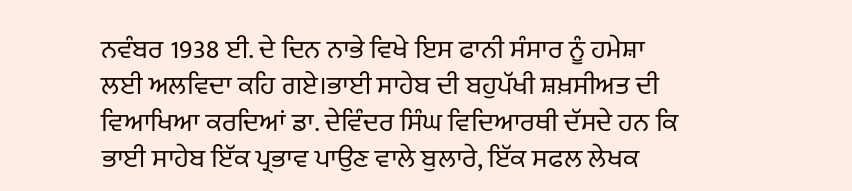ਨਵੰਬਰ 1938 ਈ. ਦੇ ਦਿਨ ਨਾਭੇ ਵਿਖੇ ਇਸ ਫਾਨੀ ਸੰਸਾਰ ਨੂੰ ਹਮੇਸ਼ਾ ਲਈ ਅਲਵਿਦਾ ਕਹਿ ਗਏ।ਭਾਈ ਸਾਹੇਬ ਦੀ ਬਹੁਪੱਖੀ ਸ਼ਖ਼ਸੀਅਤ ਦੀ ਵਿਆਖਿਆ ਕਰਦਿਆਂ ਡਾ. ਦੇਵਿੰਦਰ ਸਿੰਘ ਵਿਦਿਆਰਥੀ ਦੱਸਦੇ ਹਨ ਕਿ ਭਾਈ ਸਾਹੇਬ ਇੱਕ ਪ੍ਰਭਾਵ ਪਾਉਣ ਵਾਲੇ ਬੁਲਾਰੇ, ਇੱਕ ਸਫਲ ਲੇਖਕ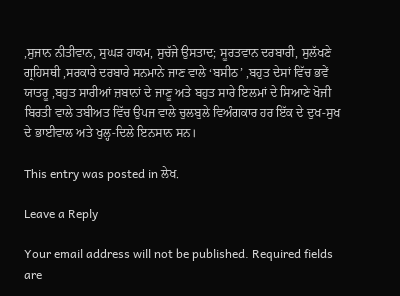,ਸੁਜਾਨ ਨੀਤੀਵਾਨ, ਸੁਘੜ ਹਾਕਮ, ਸੁਚੱਜੇ ਉਸਤਾਦ; ਸੂਰਤਵਾਨ ਦਰਬਾਰੀ, ਸੁਲੱਖਣੇ ਗ੍ਰਹਿਸਥੀ ,ਸਰਕਾਰੇ ਦਰਬਾਰੇ ਸਨਮਾਨੇ ਜਾਣ ਵਾਲੇ ‘ਬਸੀਠ’ ,ਬਹੁਤ ਦੇਸਾਂ ਵਿੱਚ ਭਵੇਂ ਯਾਤਰੂ ,ਬਹੁਤ ਸਾਰੀਆਂ ਜ਼ਬਾਨਾਂ ਦੇ ਜਾਣੂ ਅਤੇ ਬਹੁਤ ਸਾਰੇ ਇਲਮਾਂ ਦੇ ਸਿਆਣੇ ਖੋਜੀ ਬਿਰਤੀ ਵਾਲੇ ਤਬੀਅਤ ਵਿੱਚ ਉਪਜ ਵਾਲੇ ਚੁਲਬੁਲੇ ਵਿਅੰਗਕਾਰ ਹਰ ਇੱਕ ਦੇ ਦੁਖ-ਸੁਖ ਦੇ ਭਾਈਵਾਲ ਅਤੇ ਖੁਲ੍ਹ-ਦਿਲੇ ਇਨਸਾਨ ਸਨ।

This entry was posted in ਲੇਖ.

Leave a Reply

Your email address will not be published. Required fields are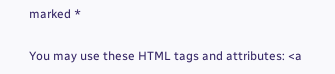marked *

You may use these HTML tags and attributes: <a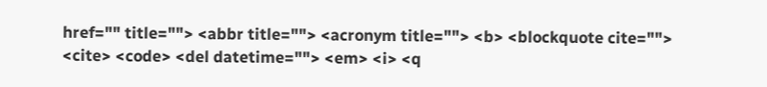href="" title=""> <abbr title=""> <acronym title=""> <b> <blockquote cite=""> <cite> <code> <del datetime=""> <em> <i> <q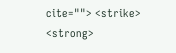cite=""> <strike> <strong>